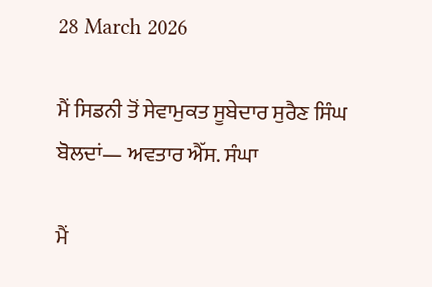28 March 2026

ਮੈਂ ਸਿਡਨੀ ਤੋਂ ਸੇਵਾਮੁਕਤ ਸੂਬੇਦਾਰ ਸੁਰੈਣ ਸਿੰਘ ਬੋਲਦਾਂ— ਅਵਤਾਰ ਐੱਸ. ਸੰਘਾ

ਮੈਂ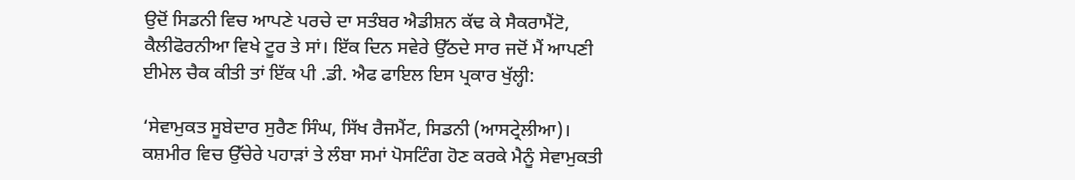ਉਦੋਂ ਸਿਡਨੀ ਵਿਚ ਆਪਣੇ ਪਰਚੇ ਦਾ ਸਤੰਬਰ ਐਡੀਸ਼ਨ ਕੱਢ ਕੇ ਸੈਕਰਾਮੈਂਟੋ, ਕੈਲੀਫੋਰਨੀਆ ਵਿਖੇ ਟੂਰ ਤੇ ਸਾਂ। ਇੱਕ ਦਿਨ ਸਵੇਰੇ ਉੱਠਦੇ ਸਾਰ ਜਦੋਂ ਮੈਂ ਆਪਣੀ ਈਮੇਲ ਚੈਕ ਕੀਤੀ ਤਾਂ ਇੱਕ ਪੀ .ਡੀ. ਐਫ ਫਾਇਲ ਇਸ ਪ੍ਰਕਾਰ ਖੁੱਲ੍ਹੀ:

‘ਸੇਵਾਮੁਕਤ ਸੂਬੇਦਾਰ ਸੁਰੈਣ ਸਿੰਘ, ਸਿੱਖ ਰੈਜਮੈਂਟ, ਸਿਡਨੀ (ਆਸਟ੍ਰੇਲੀਆ)। ਕਸ਼ਮੀਰ ਵਿਚ ਉੱਚੇਰੇ ਪਹਾੜਾਂ ਤੇ ਲੰਬਾ ਸਮਾਂ ਪੋਸਟਿੰਗ ਹੋਣ ਕਰਕੇ ਮੈਨੂੰ ਸੇਵਾਮੁਕਤੀ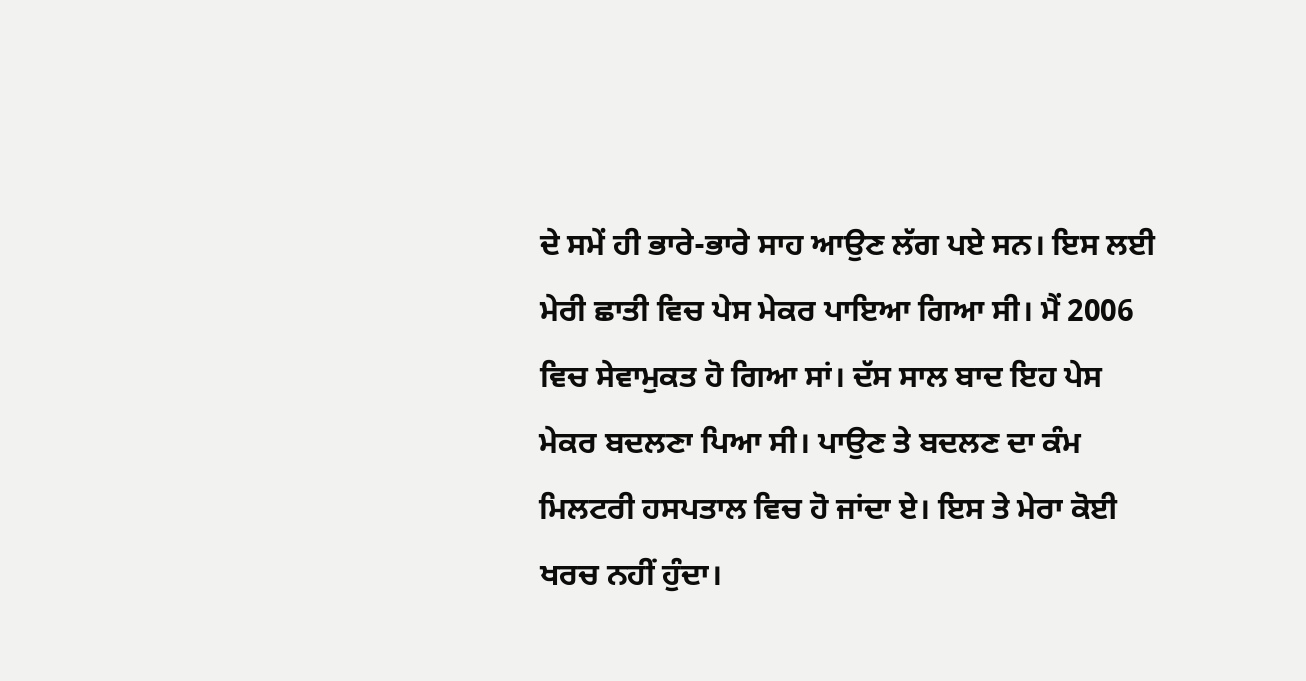ਦੇ ਸਮੇਂ ਹੀ ਭਾਰੇ-ਭਾਰੇ ਸਾਹ ਆਉਣ ਲੱਗ ਪਏ ਸਨ। ਇਸ ਲਈ ਮੇਰੀ ਛਾਤੀ ਵਿਚ ਪੇਸ ਮੇਕਰ ਪਾਇਆ ਗਿਆ ਸੀ। ਮੈਂ 2006 ਵਿਚ ਸੇਵਾਮੁਕਤ ਹੋ ਗਿਆ ਸਾਂ। ਦੱਸ ਸਾਲ ਬਾਦ ਇਹ ਪੇਸ ਮੇਕਰ ਬਦਲਣਾ ਪਿਆ ਸੀ। ਪਾਉਣ ਤੇ ਬਦਲਣ ਦਾ ਕੰਮ ਮਿਲਟਰੀ ਹਸਪਤਾਲ ਵਿਚ ਹੋ ਜਾਂਦਾ ਏ। ਇਸ ਤੇ ਮੇਰਾ ਕੋਈ ਖਰਚ ਨਹੀਂ ਹੁੰਦਾ।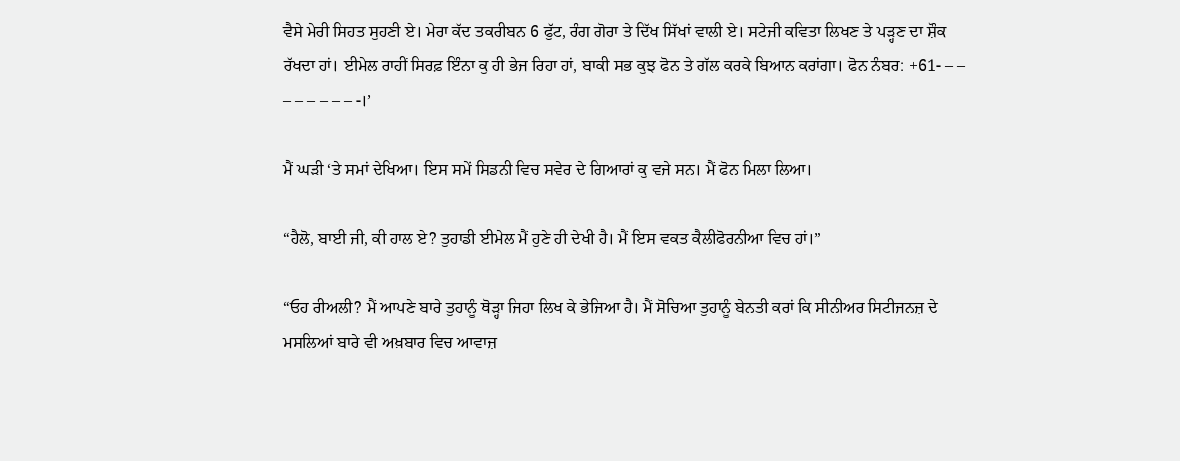ਵੈਸੇ ਮੇਰੀ ਸਿਹਤ ਸੁਹਣੀ ਏ। ਮੇਰਾ ਕੱਦ ਤਕਰੀਬਨ 6 ਫੁੱਟ, ਰੰਗ ਗੋਰਾ ਤੇ ਦਿੱਖ ਸਿੱਖਾਂ ਵਾਲੀ ਏ। ਸਟੇਜੀ ਕਵਿਤਾ ਲਿਖਣ ਤੇ ਪੜ੍ਹਣ ਦਾ ਸ਼ੌਕ ਰੱਖਦਾ ਹਾਂ। ਈਮੇਲ ਰਾਹੀਂ ਸਿਰਫ਼ ਇੰਨਾ ਕੁ ਹੀ ਭੇਜ ਰਿਹਾ ਹਾਂ, ਬਾਕੀ ਸਭ ਕੁਝ ਫੋਨ ਤੇ ਗੱਲ ਕਰਕੇ ਬਿਆਨ ਕਰਾਂਗਾ। ਫੋਨ ਨੰਬਰ: +61- – – – – – – – – -।’

ਮੈਂ ਘੜੀ ‘ਤੇ ਸਮਾਂ ਦੇਖਿਆ। ਇਸ ਸਮੇਂ ਸਿਡਨੀ ਵਿਚ ਸਵੇਰ ਦੇ ਗਿਆਰਾਂ ਕੁ ਵਜੇ ਸਨ। ਮੈਂ ਫੋਨ ਮਿਲਾ ਲਿਆ।

“ਹੈਲੋ, ਬਾਈ ਜੀ, ਕੀ ਹਾਲ ਏ? ਤੁਹਾਡੀ ਈਮੇਲ ਮੈਂ ਹੁਣੇ ਹੀ ਦੇਖੀ ਹੈ। ਮੈਂ ਇਸ ਵਕਤ ਕੈਲੀਫੋਰਨੀਆ ਵਿਚ ਹਾਂ।”

“ਓਹ ਰੀਅਲੀ? ਮੈਂ ਆਪਣੇ ਬਾਰੇ ਤੁਹਾਨੂੰ ਥੋੜ੍ਹਾ ਜਿਹਾ ਲਿਖ ਕੇ ਭੇਜਿਆ ਹੈ। ਮੈਂ ਸੋਚਿਆ ਤੁਹਾਨੂੰ ਬੇਨਤੀ ਕਰਾਂ ਕਿ ਸੀਨੀਅਰ ਸਿਟੀਜਨਜ਼ ਦੇ ਮਸਲਿਆਂ ਬਾਰੇ ਵੀ ਅਖ਼ਬਾਰ ਵਿਚ ਆਵਾਜ਼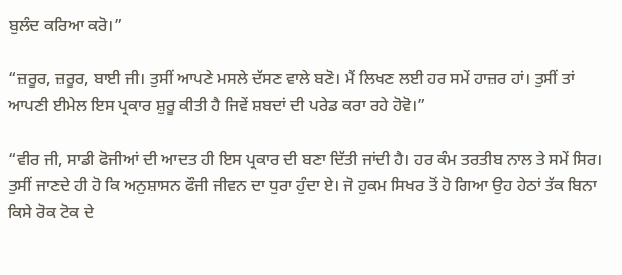ਬੁਲੰਦ ਕਰਿਆ ਕਰੋ।”

“ਜ਼ਰੂਰ, ਜ਼ਰੂਰ, ਬਾਈ ਜੀ। ਤੁਸੀਂ ਆਪਣੇ ਮਸਲੇ ਦੱਸਣ ਵਾਲੇ ਬਣੋ। ਮੈਂ ਲਿਖਣ ਲਈ ਹਰ ਸਮੇਂ ਹਾਜ਼ਰ ਹਾਂ। ਤੁਸੀਂ ਤਾਂ ਆਪਣੀ ਈਮੇਲ ਇਸ ਪ੍ਰਕਾਰ ਸ਼ੁਰੂ ਕੀਤੀ ਹੈ ਜਿਵੇਂ ਸ਼ਬਦਾਂ ਦੀ ਪਰੇਡ ਕਰਾ ਰਹੇ ਹੋਵੋ।”

“ਵੀਰ ਜੀ, ਸਾਡੀ ਫੋਜੀਆਂ ਦੀ ਆਦਤ ਹੀ ਇਸ ਪ੍ਰਕਾਰ ਦੀ ਬਣਾ ਦਿੱਤੀ ਜਾਂਦੀ ਹੈ। ਹਰ ਕੰਮ ਤਰਤੀਬ ਨਾਲ ਤੇ ਸਮੇਂ ਸਿਰ। ਤੁਸੀਂ ਜਾਣਦੇ ਹੀ ਹੋ ਕਿ ਅਨੁਸ਼ਾਸਨ ਫੌਜੀ ਜੀਵਨ ਦਾ ਧੁਰਾ ਹੁੰਦਾ ਏ। ਜੋ ਹੁਕਮ ਸਿਖਰ ਤੋਂ ਹੋ ਗਿਆ ਉਹ ਹੇਠਾਂ ਤੱਕ ਬਿਨਾ ਕਿਸੇ ਰੋਕ ਟੋਕ ਦੇ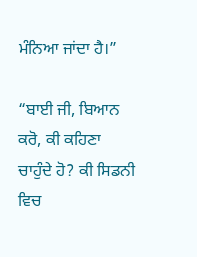ਮੰਨਿਆ ਜਾਂਦਾ ਹੈ।”

“ਬਾਈ ਜੀ, ਬਿਆਨ ਕਰੋ, ਕੀ ਕਹਿਣਾ ਚਾਹੁੰਦੇ ਹੋ? ਕੀ ਸਿਡਨੀ ਵਿਚ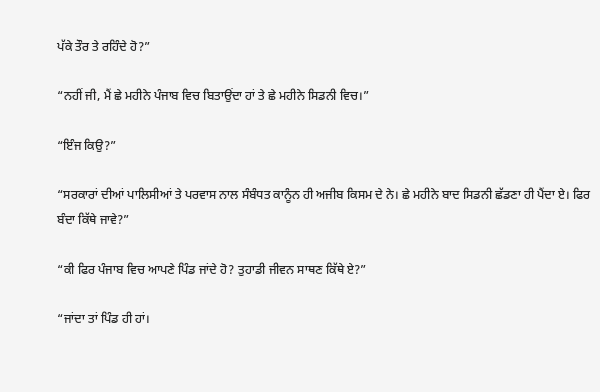ਪੱਕੇ ਤੌਰ ਤੇ ਰਹਿੰਦੇ ਹੋ?”

“ਨਹੀਂ ਜੀ, ਮੈਂ ਛੇ ਮਹੀਨੇ ਪੰਜਾਬ ਵਿਚ ਬਿਤਾਉਂਦਾ ਹਾਂ ਤੇ ਛੇ ਮਹੀਨੇ ਸਿਡਨੀ ਵਿਚ।”

“ਇੰਜ ਕਿਉ?”

“ਸਰਕਾਰਾਂ ਦੀਆਂ ਪਾਲਿਸੀਆਂ ਤੇ ਪਰਵਾਸ ਨਾਲ ਸੰਬੰਧਤ ਕਾਨੂੰਨ ਹੀ ਅਜੀਬ ਕਿਸਮ ਦੇ ਨੇ। ਛੇ ਮਹੀਨੇ ਬਾਦ ਸਿਡਨੀ ਛੱਡਣਾ ਹੀ ਪੈਂਦਾ ਏ। ਫਿਰ ਬੰਦਾ ਕਿੱਥੇ ਜਾਵੇ?”

“ਕੀ ਫਿਰ ਪੰਜਾਬ ਵਿਚ ਆਪਣੇ ਪਿੰਡ ਜਾਂਦੇ ਹੋ? ਤੁਹਾਡੀ ਜੀਵਨ ਸਾਥਣ ਕਿੱਥੇ ਏ?”

“ਜਾਂਦਾ ਤਾਂ ਪਿੰਡ ਹੀ ਹਾਂ।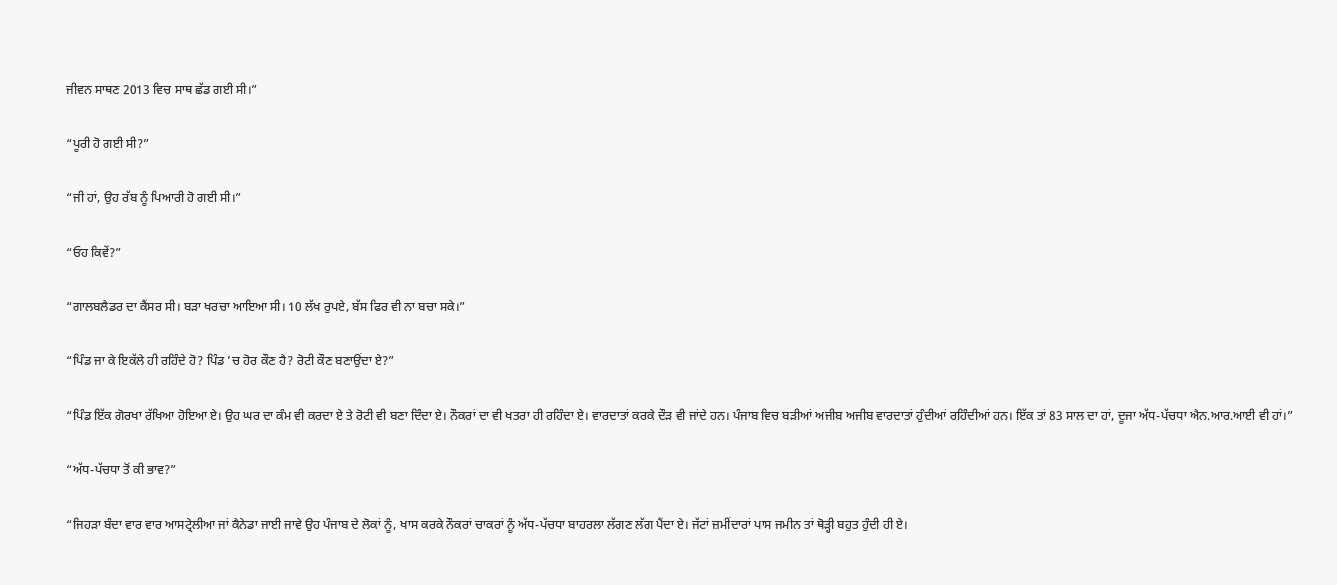ਜੀਵਨ ਸਾਥਣ 2013 ਵਿਚ ਸਾਥ ਛੱਡ ਗਈ ਸੀ।”

“ਪੂਰੀ ਹੋ ਗਈ ਸੀ?”

“ਜੀ ਹਾਂ, ਉਹ ਰੱਬ ਨੂੰ ਪਿਆਰੀ ਹੋ ਗਈ ਸੀ।”

“ਓਹ ਕਿਵੇਂ?”

“ਗਾਲਬਲੈਡਰ ਦਾ ਕੈਂਸਰ ਸੀ। ਬੜਾ ਖਰਚਾ ਆਇਆ ਸੀ। 10 ਲੱਖ ਰੁਪਏ, ਬੱਸ ਫਿਰ ਵੀ ਨਾ ਬਚਾ ਸਕੇ।”

“ਪਿੰਡ ਜਾ ਕੇ ਇਕੱਲੇ ਹੀ ਰਹਿੰਦੇ ਹੋ? ਪਿੰਡ ’ਚ ਹੋਰ ਕੌਣ ਹੈ? ਰੋਟੀ ਕੌਣ ਬਣਾਉਂਦਾ ਏ?”

“ਪਿੰਡ ਇੱਕ ਗੋਰਖਾ ਰੱਖਿਆ ਹੋਇਆ ਏ। ਉਹ ਘਰ ਦਾ ਕੰਮ ਵੀ ਕਰਦਾ ਏ ਤੇ ਰੋਟੀ ਵੀ ਬਣਾ ਦਿੰਦਾ ਏ। ਨੌਕਰਾਂ ਦਾ ਵੀ ਖਤਰਾ ਹੀ ਰਹਿੰਦਾ ਏ। ਵਾਰਦਾਤਾਂ ਕਰਕੇ ਦੌੜ ਵੀ ਜਾਂਦੇ ਹਨ। ਪੰਜਾਬ ਵਿਚ ਬੜੀਆਂ ਅਜੀਬ ਅਜੀਬ ਵਾਰਦਾਤਾਂ ਹੁੰਦੀਆਂ ਰਹਿੰਦੀਆਂ ਹਨ। ਇੱਕ ਤਾਂ 83 ਸਾਲ ਦਾ ਹਾਂ, ਦੂਜਾ ਅੱਧ-ਪੱਚਧਾ ਐਨ.ਆਰ.ਆਈ ਵੀ ਹਾਂ।”

“ਅੱਧ-ਪੱਚਧਾ ਤੋਂ ਕੀ ਭਾਵ?”

“ਜਿਹੜਾ ਬੰਦਾ ਵਾਰ ਵਾਰ ਆਸਟ੍ਰੇਲੀਆ ਜਾਂ ਕੈਨੇਡਾ ਜਾਈ ਜਾਵੇ ਉਹ ਪੰਜਾਬ ਦੇ ਲੋਕਾਂ ਨੂੰ, ਖਾਸ ਕਰਕੇ ਨੌਕਰਾਂ ਚਾਕਰਾਂ ਨੂੰ ਅੱਧ-ਪੱਚਧਾ ਬਾਹਰਲਾ ਲੱਗਣ ਲੱਗ ਪੈਂਦਾ ਏ। ਜੱਟਾਂ ਜ਼ਮੀਂਦਾਰਾਂ ਪਾਸ ਜਮੀਨ ਤਾਂ ਥੋੜ੍ਹੀ ਬਹੁਤ ਹੁੰਦੀ ਹੀ ਏ।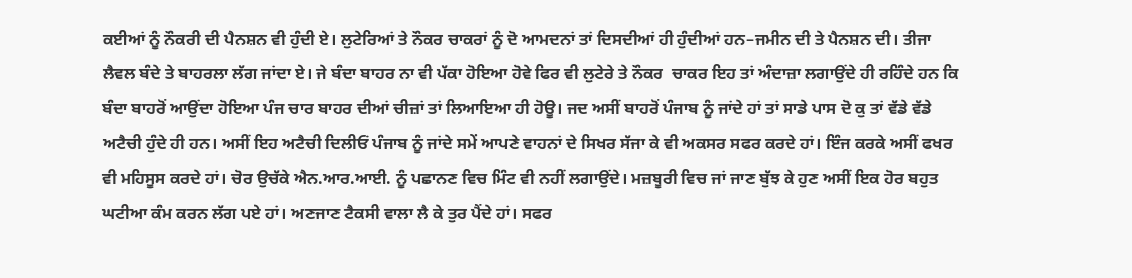ਕਈਆਂ ਨੂੰ ਨੌਕਰੀ ਦੀ ਪੈਨਸ਼ਨ ਵੀ ਹੁੰਦੀ ਏ। ਲੁਟੇਰਿਆਂ ਤੇ ਨੌਕਰ ਚਾਕਰਾਂ ਨੂੰ ਦੋ ਆਮਦਨਾਂ ਤਾਂ ਦਿਸਦੀਆਂ ਹੀ ਹੁੰਦੀਆਂ ਹਨ–ਜਮੀਨ ਦੀ ਤੇ ਪੈਨਸ਼ਨ ਦੀ। ਤੀਜਾ ਲੈਵਲ ਬੰਦੇ ਤੇ ਬਾਹਰਲਾ ਲੱਗ ਜਾਂਦਾ ਏ। ਜੇ ਬੰਦਾ ਬਾਹਰ ਨਾ ਵੀ ਪੱਕਾ ਹੋਇਆ ਹੋਵੇ ਫਿਰ ਵੀ ਲੁਟੇਰੇ ਤੇ ਨੌਕਰ  ਚਾਕਰ ਇਹ ਤਾਂ ਅੰਦਾਜ਼ਾ ਲਗਾਉਂਦੇ ਹੀ ਰਹਿੰਦੇ ਹਨ ਕਿ ਬੰਦਾ ਬਾਹਰੋਂ ਆਉਂਦਾ ਹੋਇਆ ਪੰਜ ਚਾਰ ਬਾਹਰ ਦੀਆਂ ਚੀਜ਼ਾਂ ਤਾਂ ਲਿਆਇਆ ਹੀ ਹੋਊ। ਜਦ ਅਸੀਂ ਬਾਹਰੋਂ ਪੰਜਾਬ ਨੂੰ ਜਾਂਦੇ ਹਾਂ ਤਾਂ ਸਾਡੇ ਪਾਸ ਦੋ ਕੁ ਤਾਂ ਵੱਡੇ ਵੱਡੇ ਅਟੈਚੀ ਹੁੰਦੇ ਹੀ ਹਨ। ਅਸੀਂ ਇਹ ਅਟੈਚੀ ਦਿਲੀਓਂ ਪੰਜਾਬ ਨੂੰ ਜਾਂਦੇ ਸਮੇਂ ਆਪਣੇ ਵਾਹਨਾਂ ਦੇ ਸਿਖਰ ਸੱਜਾ ਕੇ ਵੀ ਅਕਸਰ ਸਫਰ ਕਰਦੇ ਹਾਂ। ਇੰਜ ਕਰਕੇ ਅਸੀਂ ਫਖਰ ਵੀ ਮਹਿਸੂਸ ਕਰਦੇ ਹਾਂ। ਚੋਰ ਉਚੱਕੇ ਐਨ.ਆਰ.ਆਈ. ਨੂੰ ਪਛਾਨਣ ਵਿਚ ਮਿੰਟ ਵੀ ਨਹੀਂ ਲਗਾਉਂਦੇ। ਮਜ਼ਬੂਰੀ ਵਿਚ ਜਾਂ ਜਾਣ ਬੁੱਝ ਕੇ ਹੁਣ ਅਸੀਂ ਇਕ ਹੋਰ ਬਹੁਤ ਘਟੀਆ ਕੰਮ ਕਰਨ ਲੱਗ ਪਏ ਹਾਂ। ਅਣਜਾਣ ਟੈਕਸੀ ਵਾਲਾ ਲੈ ਕੇ ਤੁਰ ਪੈਂਦੇ ਹਾਂ। ਸਫਰ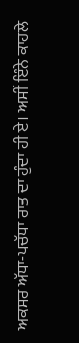ਅਕਸਰ ਅੱਧਾ-ਪਚੱਧਾ ਰਾਤ ਦਾ ਹੁੰਦਾ ਹੀ ਏ। ਅਸੀਂ ਇੰਨੇ ਕਾਹਲੇ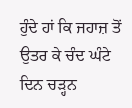ਹੁੰਦੇ ਹਾਂ ਕਿ ਜਹਾਜ਼ ਤੋਂ ਉਤਰ ਕੇ ਚੰਦ ਘੰਟੇ ਦਿਨ ਚੜ੍ਹਨ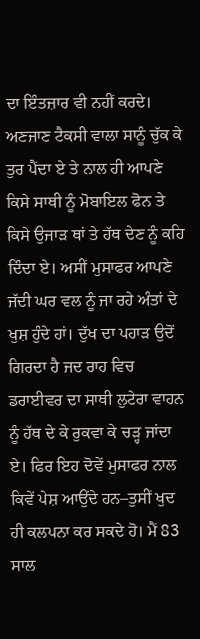ਦਾ ਇੰਤਜ਼ਾਰ ਵੀ ਨਹੀਂ ਕਰਦੇ। ਅਣਜਾਣ ਟੈਕਸੀ ਵਾਲਾ ਸਾਨੂੰ ਚੁੱਕ ਕੇ ਤੁਰ ਪੈਂਦਾ ਏ ਤੇ ਨਾਲ ਹੀ ਆਪਣੇ ਕਿਸੇ ਸਾਥੀ ਨੂੰ ਮੋਬਾਇਲ ਫੋਨ ਤੇ ਕਿਸੇ ਉਜਾੜ ਥਾਂ ਤੇ ਹੱਥ ਦੇਣ ਨੂੰ ਕਹਿ ਦਿੰਦਾ ਏ। ਅਸੀਂ ਮੁਸਾਫਰ ਆਪਣੇ ਜੱਦੀ ਘਰ ਵਲ ਨੂੰ ਜਾ ਰਹੇ ਅੰਤਾਂ ਦੇ ਖੁਸ਼ ਹੁੰਦੇ ਹਾਂ। ਦੁੱਖ ਦਾ ਪਹਾੜ ਉਦੋਂ ਗਿਰਦਾ ਹੈ ਜਦ ਰਾਹ ਵਿਚ ਡਰਾਈਵਰ ਦਾ ਸਾਥੀ ਲੁਟੇਰਾ ਵਾਹਨ ਨੂੰ ਹੱਥ ਦੇ ਕੇ ਰੁਕਵਾ ਕੇ ਚੜ੍ਹ ਜਾਂਦਾ ਏ। ਫਿਰ ਇਹ ਦੋਵੇਂ ਮੁਸਾਫਰ ਨਾਲ ਕਿਵੇਂ ਪੇਸ਼ ਆਉਂਦੇ ਹਨ–ਤੁਸੀਂ ਖੁਦ ਹੀ ਕਲਪਨਾ ਕਰ ਸਕਦੇ ਹੋ। ਮੈਂ 83 ਸਾਲ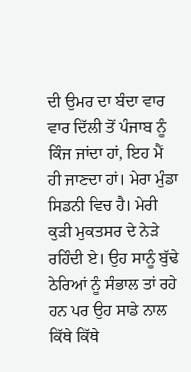ਦੀ ਉਮਰ ਦਾ ਬੰਦਾ ਵਾਰ ਵਾਰ ਦਿੱਲੀ ਤੋਂ ਪੰਜਾਬ ਨੂੰ ਕਿੰਜ ਜਾਂਦਾ ਹਾਂ, ਇਹ ਮੈਂ ਹੀ ਜਾਣਦਾ ਹਾਂ। ਮੇਰਾ ਮੁੰਡਾ ਸਿਡਨੀ ਵਿਚ ਹੈ। ਮੇਰੀ ਕੁੜੀ ਮੁਕਤਸਰ ਦੇ ਨੇੜੇ ਰਹਿੰਦੀ ਏ। ਉਹ ਸਾਨੂੰ ਬੁੱਢੇ ਠੇਰਿਆਂ ਨੂੰ ਸੰਭਾਲ ਤਾਂ ਰਹੇ ਹਨ ਪਰ ਉਹ ਸਾਡੇ ਨਾਲ ਕਿੱਥੇ ਕਿੱਥੇ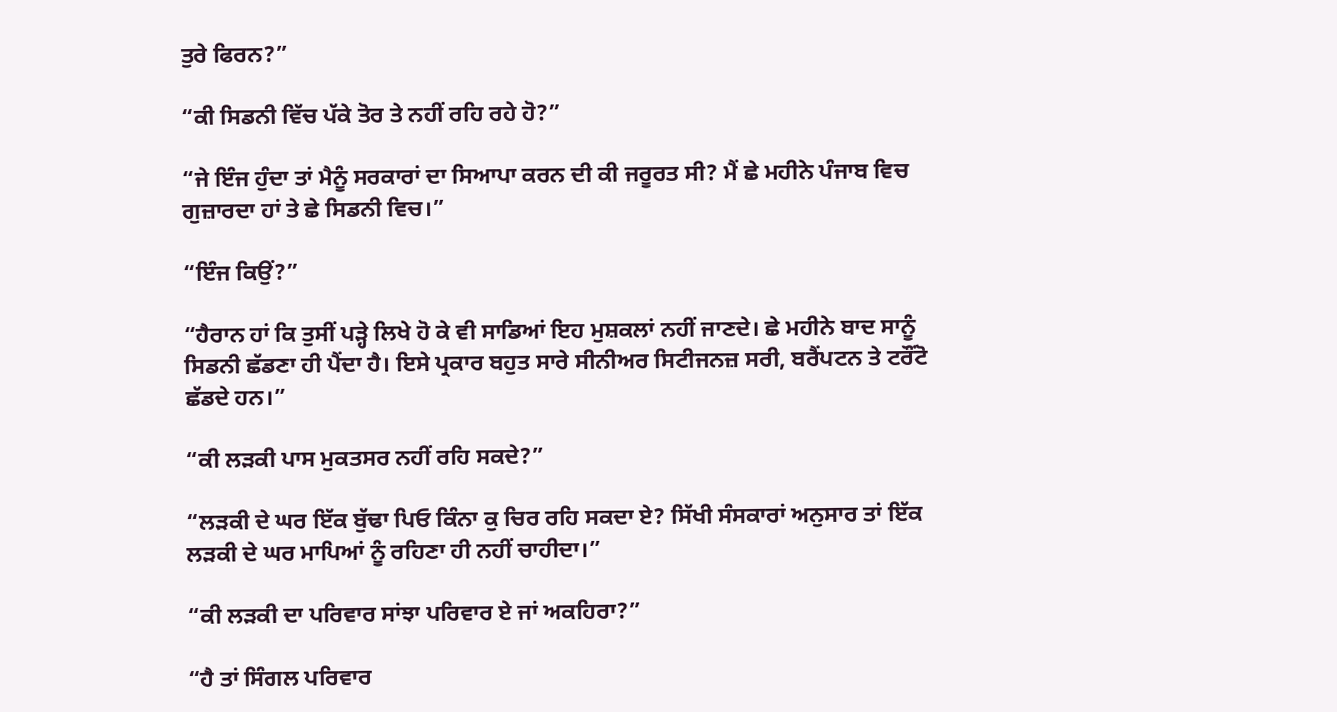ਤੁਰੇ ਫਿਰਨ?”

“ਕੀ ਸਿਡਨੀ ਵਿੱਚ ਪੱਕੇ ਤੋਰ ਤੇ ਨਹੀਂ ਰਹਿ ਰਹੇ ਹੋ?”

“ਜੇ ਇੰਜ ਹੁੰਦਾ ਤਾਂ ਮੈਨੂੰ ਸਰਕਾਰਾਂ ਦਾ ਸਿਆਪਾ ਕਰਨ ਦੀ ਕੀ ਜਰੂਰਤ ਸੀ? ਮੈਂ ਛੇ ਮਹੀਨੇ ਪੰਜਾਬ ਵਿਚ ਗੁਜ਼ਾਰਦਾ ਹਾਂ ਤੇ ਛੇ ਸਿਡਨੀ ਵਿਚ।”

“ਇੰਜ ਕਿਉਂ?”

“ਹੈਰਾਨ ਹਾਂ ਕਿ ਤੁਸੀਂ ਪੜ੍ਹੇ ਲਿਖੇ ਹੋ ਕੇ ਵੀ ਸਾਡਿਆਂ ਇਹ ਮੁਸ਼ਕਲਾਂ ਨਹੀਂ ਜਾਣਦੇ। ਛੇ ਮਹੀਨੇ ਬਾਦ ਸਾਨੂੰ ਸਿਡਨੀ ਛੱਡਣਾ ਹੀ ਪੈਂਦਾ ਹੈ। ਇਸੇ ਪ੍ਰਕਾਰ ਬਹੁਤ ਸਾਰੇ ਸੀਨੀਅਰ ਸਿਟੀਜਨਜ਼ ਸਰੀ, ਬਰੈਂਪਟਨ ਤੇ ਟਰੌਂਟੋ  ਛੱਡਦੇ ਹਨ।”

“ਕੀ ਲੜਕੀ ਪਾਸ ਮੁਕਤਸਰ ਨਹੀਂ ਰਹਿ ਸਕਦੇ?”

“ਲੜਕੀ ਦੇ ਘਰ ਇੱਕ ਬੁੱਢਾ ਪਿਓ ਕਿੰਨਾ ਕੁ ਚਿਰ ਰਹਿ ਸਕਦਾ ਏ? ਸਿੱਖੀ ਸੰਸਕਾਰਾਂ ਅਨੁਸਾਰ ਤਾਂ ਇੱਕ ਲੜਕੀ ਦੇ ਘਰ ਮਾਪਿਆਂ ਨੂੰ ਰਹਿਣਾ ਹੀ ਨਹੀਂ ਚਾਹੀਦਾ।”

“ਕੀ ਲੜਕੀ ਦਾ ਪਰਿਵਾਰ ਸਾਂਝਾ ਪਰਿਵਾਰ ਏ ਜਾਂ ਅਕਹਿਰਾ?”

“ਹੈ ਤਾਂ ਸਿੰਗਲ ਪਰਿਵਾਰ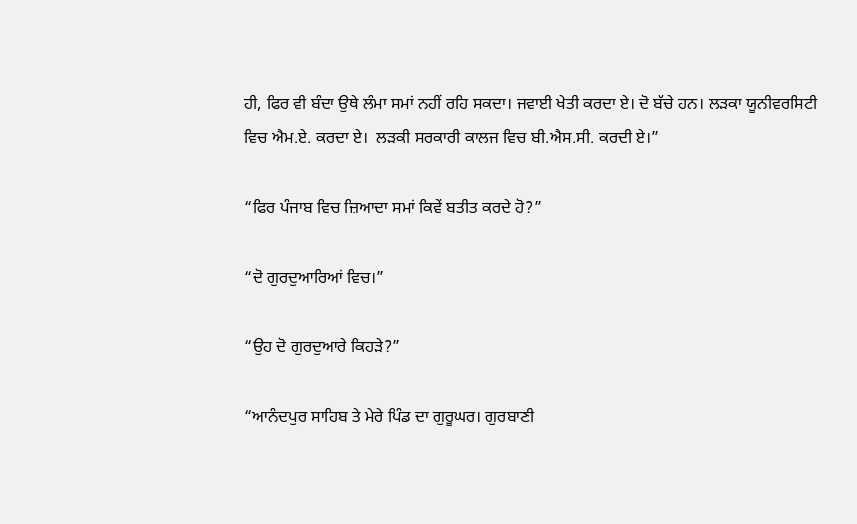ਹੀ, ਫਿਰ ਵੀ ਬੰਦਾ ਉਥੇ ਲੰਮਾ ਸਮਾਂ ਨਹੀਂ ਰਹਿ ਸਕਦਾ। ਜਵਾਈ ਖੇਤੀ ਕਰਦਾ ਏ। ਦੋ ਬੱਚੇ ਹਨ। ਲੜਕਾ ਯੂਨੀਵਰਸਿਟੀ ਵਿਚ ਐਮ.ਏ. ਕਰਦਾ ਏ।  ਲੜਕੀ ਸਰਕਾਰੀ ਕਾਲਜ ਵਿਚ ਬੀ.ਐਸ.ਸੀ. ਕਰਦੀ ਏ।”

“ਫਿਰ ਪੰਜਾਬ ਵਿਚ ਜ਼ਿਆਦਾ ਸਮਾਂ ਕਿਵੇਂ ਬਤੀਤ ਕਰਦੇ ਹੋ?”

“ਦੋ ਗੁਰਦੁਆਰਿਆਂ ਵਿਚ।”

“ਉਹ ਦੋ ਗੁਰਦੁਆਰੇ ਕਿਹੜੇ?”

“ਆਨੰਦਪੁਰ ਸਾਹਿਬ ਤੇ ਮੇਰੇ ਪਿੰਡ ਦਾ ਗੁਰੂਘਰ। ਗੁਰਬਾਣੀ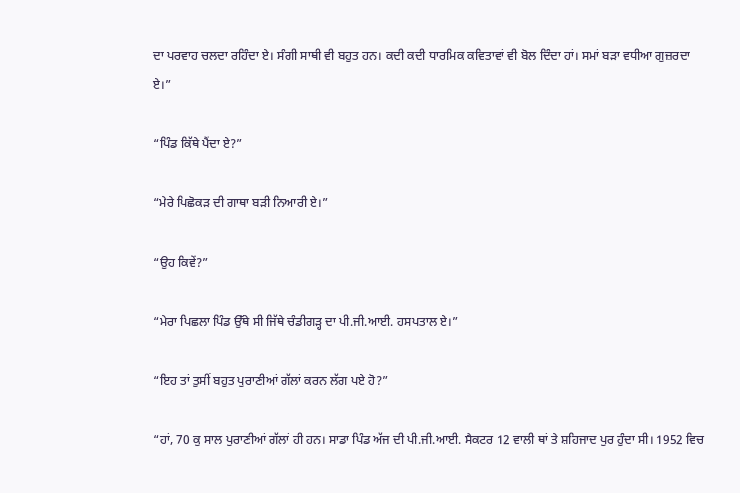ਦਾ ਪਰਵਾਹ ਚਲਦਾ ਰਹਿੰਦਾ ਏ। ਸੰਗੀ ਸਾਥੀ ਵੀ ਬਹੁਤ ਹਨ। ਕਦੀ ਕਦੀ ਧਾਰਮਿਕ ਕਵਿਤਾਵਾਂ ਵੀ ਬੋਲ ਦਿੰਦਾ ਹਾਂ। ਸਮਾਂ ਬੜਾ ਵਧੀਆ ਗੁਜ਼ਰਦਾ ਏ।”

“ਪਿੰਡ ਕਿੱਥੇ ਪੈਂਦਾ ਏ?”

“ਮੇਰੇ ਪਿਛੋਕੜ ਦੀ ਗਾਥਾ ਬੜੀ ਨਿਆਰੀ ਏ।”

“ਉਹ ਕਿਵੇਂ?”

“ਮੇਰਾ ਪਿਛਲਾ ਪਿੰਡ ਉੱਥੇ ਸੀ ਜਿੱਥੇ ਚੰਡੀਗੜ੍ਹ ਦਾ ਪੀ.ਜੀ.ਆਈ. ਹਸਪਤਾਲ ਏ।”

“ਇਹ ਤਾਂ ਤੁਸੀਂ ਬਹੁਤ ਪੁਰਾਣੀਆਂ ਗੱਲਾਂ ਕਰਨ ਲੱਗ ਪਏ ਹੋ?”

“ਹਾਂ, 70 ਕੁ ਸਾਲ ਪੁਰਾਣੀਆਂ ਗੱਲਾਂ ਹੀ ਹਨ। ਸਾਡਾ ਪਿੰਡ ਅੱਜ ਦੀ ਪੀ.ਜੀ.ਆਈ. ਸੈਕਟਰ 12 ਵਾਲੀ ਥਾਂ ਤੇ ਸ਼ਹਿਜਾਦ ਪੁਰ ਹੁੰਦਾ ਸੀ। 1952 ਵਿਚ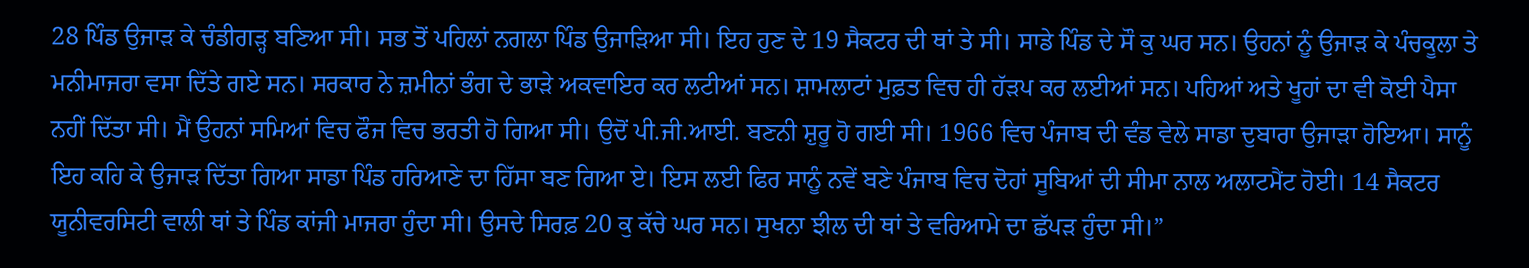28 ਪਿੰਡ ਉਜਾੜ ਕੇ ਚੰਡੀਗੜ੍ਹ ਬਣਿਆ ਸੀ। ਸਭ ਤੋਂ ਪਹਿਲਾਂ ਨਗਲਾ ਪਿੰਡ ਉਜਾੜਿਆ ਸੀ। ਇਹ ਹੁਣ ਦੇ 19 ਸੈਕਟਰ ਦੀ ਥਾਂ ਤੇ ਸੀ। ਸਾਡੇ ਪਿੰਡ ਦੇ ਸੌ ਕੁ ਘਰ ਸਨ। ਉਹਨਾਂ ਨੂੰ ਉਜਾੜ ਕੇ ਪੰਚਕੂਲਾ ਤੇ ਮਨੀਮਾਜਰਾ ਵਸਾ ਦਿੱਤੇ ਗਏ ਸਨ। ਸਰਕਾਰ ਨੇ ਜ਼ਮੀਨਾਂ ਭੰਗ ਦੇ ਭਾੜੇ ਅਕਵਾਇਰ ਕਰ ਲਟੀਆਂ ਸਨ। ਸ਼ਾਮਲਾਟਾਂ ਮੁਫ਼ਤ ਵਿਚ ਹੀ ਹੱੜਪ ਕਰ ਲਈਆਂ ਸਨ। ਪਹਿਆਂ ਅਤੇ ਖੂਹਾਂ ਦਾ ਵੀ ਕੋਈ ਪੈਸਾ ਨਹੀਂ ਦਿੱਤਾ ਸੀ। ਮੈਂ ਉਹਨਾਂ ਸਮਿਆਂ ਵਿਚ ਫੌਜ ਵਿਚ ਭਰਤੀ ਹੋ ਗਿਆ ਸੀ। ਉਦੋਂ ਪੀ.ਜੀ.ਆਈ. ਬਣਨੀ ਸ਼ੁਰੂ ਹੋ ਗਈ ਸੀ। 1966 ਵਿਚ ਪੰਜਾਬ ਦੀ ਵੰਡ ਵੇਲੇ ਸਾਡਾ ਦੁਬਾਰਾ ਉਜਾੜਾ ਹੋਇਆ। ਸਾਨੂੰ ਇਹ ਕਹਿ ਕੇ ਉਜਾੜ ਦਿੱਤਾ ਗਿਆ ਸਾਡਾ ਪਿੰਡ ਹਰਿਆਣੇ ਦਾ ਹਿੱਸਾ ਬਣ ਗਿਆ ਏ। ਇਸ ਲਈ ਫਿਰ ਸਾਨੂੰ ਨਵੇਂ ਬਣੇ ਪੰਜਾਬ ਵਿਚ ਦੋਹਾਂ ਸੂਬਿਆਂ ਦੀ ਸੀਮਾ ਨਾਲ ਅਲਾਟਮੈਂਟ ਹੋਈ। 14 ਸੈਕਟਰ ਯੂਨੀਵਰਸਿਟੀ ਵਾਲੀ ਥਾਂ ਤੇ ਪਿੰਡ ਕਾਂਜੀ ਮਾਜਰਾ ਹੁੰਦਾ ਸੀ। ਉਸਦੇ ਸਿਰਫ਼ 20 ਕੁ ਕੱਚੇ ਘਰ ਸਨ। ਸੁਖਨਾ ਝੀਲ ਦੀ ਥਾਂ ਤੇ ਵਰਿਆਮੇ ਦਾ ਛੱਪੜ ਹੁੰਦਾ ਸੀ।”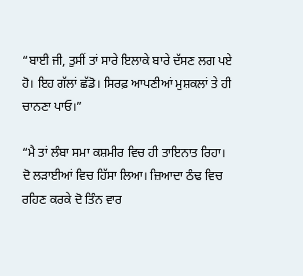“ਬਾਈ ਜੀ, ਤੁਸੀਂ ਤਾਂ ਸਾਰੇ ਇਲਾਕੇ ਬਾਰੇ ਦੱਸਣ ਲਗ ਪਏ ਹੋ। ਇਹ ਗੱਲਾਂ ਛੱਡੋ। ਸਿਰਫ਼ ਆਪਣੀਆਂ ਮੁਸ਼ਕਲਾਂ ਤੇ ਹੀ ਚਾਨਣਾ ਪਾਓ।”

“ਮੈ ਤਾਂ ਲੰਬਾ ਸਮਾ ਕਸ਼ਮੀਰ ਵਿਚ ਹੀ ਤਾਇਨਾਤ ਰਿਹਾ। ਦੋ ਲੜਾਈਆਂ ਵਿਚ ਹਿੱਸਾ ਲਿਆ। ਜ਼ਿਆਦਾ ਠੰਢ ਵਿਚ ਰਹਿਣ ਕਰਕੇ ਦੋ ਤਿੰਨ ਵਾਰ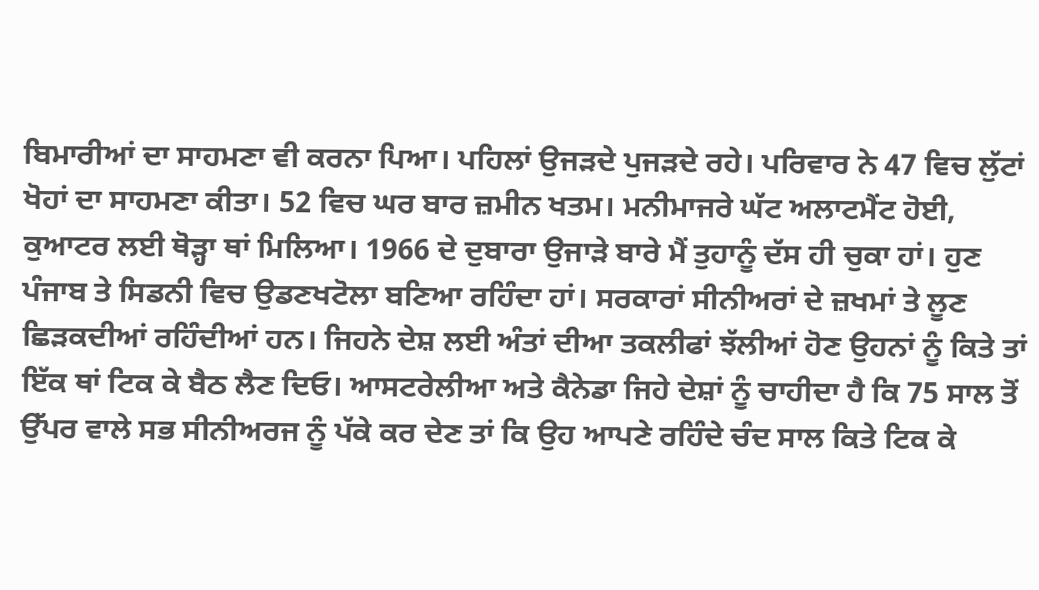ਬਿਮਾਰੀਆਂ ਦਾ ਸਾਹਮਣਾ ਵੀ ਕਰਨਾ ਪਿਆ। ਪਹਿਲਾਂ ਉਜੜਦੇ ਪੁਜੜਦੇ ਰਹੇ। ਪਰਿਵਾਰ ਨੇ 47 ਵਿਚ ਲੁੱਟਾਂ ਖੋਹਾਂ ਦਾ ਸਾਹਮਣਾ ਕੀਤਾ। 52 ਵਿਚ ਘਰ ਬਾਰ ਜ਼ਮੀਨ ਖਤਮ। ਮਨੀਮਾਜਰੇ ਘੱਟ ਅਲਾਟਮੈਂਟ ਹੋਈ, ਕੁਆਟਰ ਲਈ ਥੋੜ੍ਹਾ ਥਾਂ ਮਿਲਿਆ। 1966 ਦੇ ਦੁਬਾਰਾ ਉਜਾੜੇ ਬਾਰੇ ਮੈਂ ਤੁਹਾਨੂੰ ਦੱਸ ਹੀ ਚੁਕਾ ਹਾਂ। ਹੁਣ ਪੰਜਾਬ ਤੇ ਸਿਡਨੀ ਵਿਚ ਉਡਣਖਟੋਲਾ ਬਣਿਆ ਰਹਿੰਦਾ ਹਾਂ। ਸਰਕਾਰਾਂ ਸੀਨੀਅਰਾਂ ਦੇ ਜ਼ਖਮਾਂ ਤੇ ਲੂਣ ਛਿੜਕਦੀਆਂ ਰਹਿੰਦੀਆਂ ਹਨ। ਜਿਹਨੇ ਦੇਸ਼ ਲਈ ਅੰਤਾਂ ਦੀਆ ਤਕਲੀਫਾਂ ਝੱਲੀਆਂ ਹੋਣ ਉਹਨਾਂ ਨੂੰ ਕਿਤੇ ਤਾਂ ਇੱਕ ਥਾਂ ਟਿਕ ਕੇ ਬੈਠ ਲੈਣ ਦਿਓ। ਆਸਟਰੇਲੀਆ ਅਤੇ ਕੈਨੇਡਾ ਜਿਹੇ ਦੇਸ਼ਾਂ ਨੂੰ ਚਾਹੀਦਾ ਹੈ ਕਿ 75 ਸਾਲ ਤੋਂ ਉੱਪਰ ਵਾਲੇ ਸਭ ਸੀਨੀਅਰਜ ਨੂੰ ਪੱਕੇ ਕਰ ਦੇਣ ਤਾਂ ਕਿ ਉਹ ਆਪਣੇ ਰਹਿੰਦੇ ਚੰਦ ਸਾਲ ਕਿਤੇ ਟਿਕ ਕੇ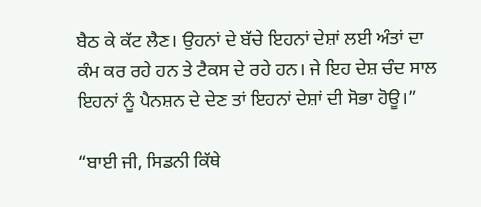ਬੈਠ ਕੇ ਕੱਟ ਲੈਣ। ਉਹਨਾਂ ਦੇ ਬੱਚੇ ਇਹਨਾਂ ਦੇਸ਼ਾਂ ਲਈ ਅੰਤਾਂ ਦਾ ਕੰਮ ਕਰ ਰਹੇ ਹਨ ਤੇ ਟੈਕਸ ਦੇ ਰਹੇ ਹਨ। ਜੇ ਇਹ ਦੇਸ਼ ਚੰਦ ਸਾਲ ਇਹਨਾਂ ਨੂੰ ਪੈਨਸ਼ਨ ਦੇ ਦੇਣ ਤਾਂ ਇਹਨਾਂ ਦੇਸ਼ਾਂ ਦੀ ਸੋਭਾ ਹੋਊ।”

“ਬਾਈ ਜੀ, ਸਿਡਨੀ ਕਿੱਥੇ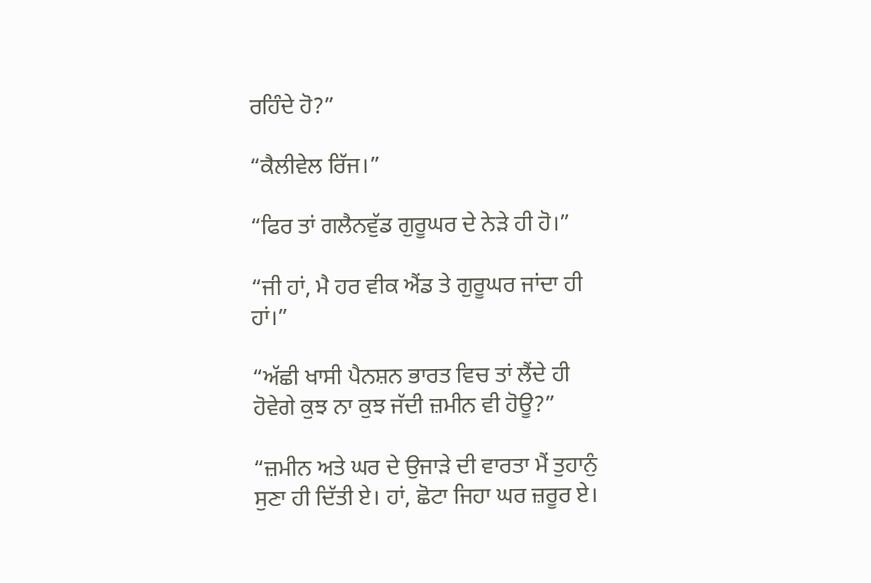ਰਹਿੰਦੇ ਹੋ?”

“ਕੈਲੀਵੇਲ ਰਿੱਜ।”

“ਫਿਰ ਤਾਂ ਗਲੈਨਵੁੱਡ ਗੁਰੂਘਰ ਦੇ ਨੇੜੇ ਹੀ ਹੋ।”

“ਜੀ ਹਾਂ, ਮੈ ਹਰ ਵੀਕ ਐਂਡ ਤੇ ਗੁਰੂਘਰ ਜਾਂਦਾ ਹੀ ਹਾਂ।”

“ਅੱਛੀ ਖਾਸੀ ਪੈਨਸ਼ਨ ਭਾਰਤ ਵਿਚ ਤਾਂ ਲੈਂਦੇ ਹੀ ਹੋਵੇਗੇ ਕੁਝ ਨਾ ਕੁਝ ਜੱਦੀ ਜ਼ਮੀਨ ਵੀ ਹੋਊ?”

“ਜ਼ਮੀਨ ਅਤੇ ਘਰ ਦੇ ਉਜਾੜੇ ਦੀ ਵਾਰਤਾ ਮੈਂ ਤੁਹਾਨੁੰ ਸੁਣਾ ਹੀ ਦਿੱਤੀ ਏ। ਹਾਂ, ਛੋਟਾ ਜਿਹਾ ਘਰ ਜ਼ਰੂਰ ਏ।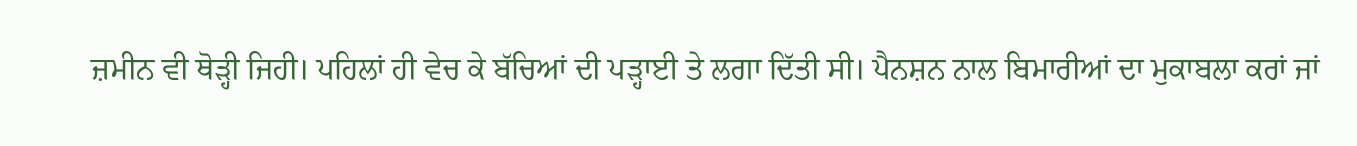ਜ਼ਮੀਨ ਵੀ ਥੋੜ੍ਹੀ ਜਿਹੀ। ਪਹਿਲਾਂ ਹੀ ਵੇਚ ਕੇ ਬੱਚਿਆਂ ਦੀ ਪੜ੍ਹਾਈ ਤੇ ਲਗਾ ਦਿੱਤੀ ਸੀ। ਪੈਨਸ਼ਨ ਨਾਲ ਬਿਮਾਰੀਆਂ ਦਾ ਮੁਕਾਬਲਾ ਕਰਾਂ ਜਾਂ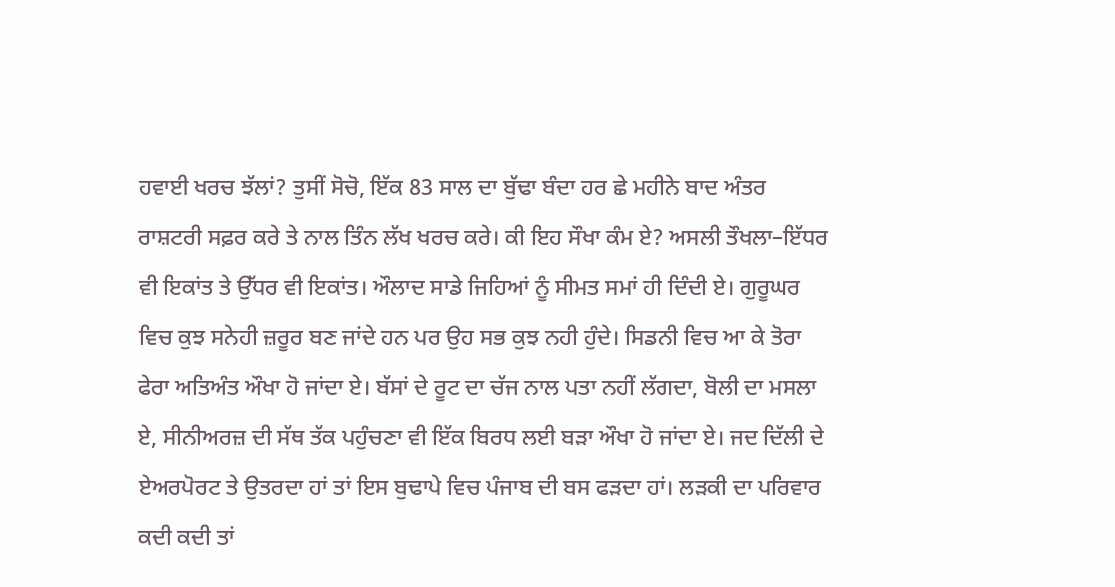ਹਵਾਈ ਖਰਚ ਝੱਲਾਂ? ਤੁਸੀਂ ਸੋਚੋ, ਇੱਕ 83 ਸਾਲ ਦਾ ਬੁੱਢਾ ਬੰਦਾ ਹਰ ਛੇ ਮਹੀਨੇ ਬਾਦ ਅੰਤਰ ਰਾਸ਼ਟਰੀ ਸਫ਼ਰ ਕਰੇ ਤੇ ਨਾਲ ਤਿੰਨ ਲੱਖ ਖਰਚ ਕਰੇ। ਕੀ ਇਹ ਸੌਖਾ ਕੰਮ ਏ? ਅਸਲੀ ਤੌਖਲਾ–ਇੱਧਰ ਵੀ ਇਕਾਂਤ ਤੇ ਉੱਧਰ ਵੀ ਇਕਾਂਤ। ਔਲਾਦ ਸਾਡੇ ਜਿਹਿਆਂ ਨੂੰ ਸੀਮਤ ਸਮਾਂ ਹੀ ਦਿੰਦੀ ਏ। ਗੁਰੂਘਰ ਵਿਚ ਕੁਝ ਸਨੇਹੀ ਜ਼ਰੂਰ ਬਣ ਜਾਂਦੇ ਹਨ ਪਰ ਉਹ ਸਭ ਕੁਝ ਨਹੀ ਹੁੰਦੇ। ਸਿਡਨੀ ਵਿਚ ਆ ਕੇ ਤੋਰਾ ਫੇਰਾ ਅਤਿਅੰਤ ਔਖਾ ਹੋ ਜਾਂਦਾ ਏ। ਬੱਸਾਂ ਦੇ ਰੂਟ ਦਾ ਚੱਜ ਨਾਲ ਪਤਾ ਨਹੀਂ ਲੱਗਦਾ, ਬੋਲੀ ਦਾ ਮਸਲਾ ਏ, ਸੀਨੀਅਰਜ਼ ਦੀ ਸੱਥ ਤੱਕ ਪਹੁੰਚਣਾ ਵੀ ਇੱਕ ਬਿਰਧ ਲਈ ਬੜਾ ਔਖਾ ਹੋ ਜਾਂਦਾ ਏ। ਜਦ ਦਿੱਲੀ ਦੇ ਏਅਰਪੋਰਟ ਤੇ ਉਤਰਦਾ ਹਾਂ ਤਾਂ ਇਸ ਬੁਢਾਪੇ ਵਿਚ ਪੰਜਾਬ ਦੀ ਬਸ ਫੜਦਾ ਹਾਂ। ਲੜਕੀ ਦਾ ਪਰਿਵਾਰ ਕਦੀ ਕਦੀ ਤਾਂ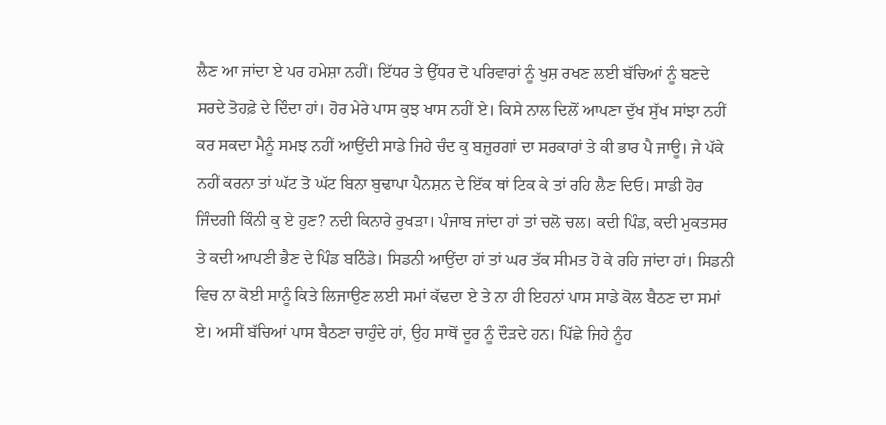ਲੈਣ ਆ ਜਾਂਦਾ ਏ ਪਰ ਹਮੇਸ਼ਾ ਨਹੀਂ। ਇੱਧਰ ਤੇ ਉੱਧਰ ਦੋ ਪਰਿਵਾਰਾਂ ਨੂੰ ਖੁਸ਼ ਰਖਣ ਲਈ ਬੱਚਿਆਂ ਨੂੰ ਬਣਦੇ ਸਰਦੇ ਤੋਹਫ਼ੇ ਦੇ ਦਿੰਦਾ ਹਾਂ। ਹੋਰ ਮੇਰੇ ਪਾਸ ਕੁਝ ਖਾਸ ਨਹੀਂ ਏ। ਕਿਸੇ ਨਾਲ ਦਿਲੋਂ ਆਪਣਾ ਦੁੱਖ ਸੁੱਖ ਸਾਂਝਾ ਨਹੀਂ ਕਰ ਸਕਦਾ ਮੈਨੂੰ ਸਮਝ ਨਹੀਂ ਆਉਂਦੀ ਸਾਡੇ ਜਿਹੇ ਚੰਦ ਕੁ ਬਜ਼ੁਰਗਾਂ ਦਾ ਸਰਕਾਰਾਂ ਤੇ ਕੀ ਭਾਰ ਪੈ ਜਾਊ। ਜੇ ਪੱਕੇ ਨਹੀਂ ਕਰਨਾ ਤਾਂ ਘੱਟ ਤੋ ਘੱਟ ਬਿਨਾ ਬੁਢਾਪਾ ਪੈਨਸ਼ਨ ਦੇ ਇੱਕ ਥਾਂ ਟਿਕ ਕੇ ਤਾਂ ਰਹਿ ਲੈਣ ਦਿਓ। ਸਾਡੀ ਹੋਰ ਜਿੰਦਗੀ ਕਿੰਨੀ ਕੁ ਏ ਹੁਣ? ਨਦੀ ਕਿਨਾਰੇ ਰੁਖੜਾ। ਪੰਜਾਬ ਜਾਂਦਾ ਹਾਂ ਤਾਂ ਚਲੋ ਚਲ। ਕਦੀ ਪਿੰਡ, ਕਦੀ ਮੁਕਤਸਰ ਤੇ ਕਦੀ ਆਪਣੀ ਭੈਣ ਦੇ ਪਿੰਡ ਬਠਿੰਡੇ। ਸਿਡਨੀ ਆਉਂਦਾ ਹਾਂ ਤਾਂ ਘਰ ਤੱਕ ਸੀਮਤ ਹੋ ਕੇ ਰਹਿ ਜਾਂਦਾ ਹਾਂ। ਸਿਡਨੀ ਵਿਚ ਨਾ ਕੋਈ ਸਾਨੂੰ ਕਿਤੇ ਲਿਜਾਉਣ ਲਈ ਸਮਾਂ ਕੱਢਦਾ ਏ ਤੇ ਨਾ ਹੀ ਇਹਨਾਂ ਪਾਸ ਸਾਡੇ ਕੋਲ ਬੈਠਣ ਦਾ ਸਮਾਂ ਏ। ਅਸੀਂ ਬੱਚਿਆਂ ਪਾਸ ਬੈਠਣਾ ਚਾਹੁੰਦੇ ਹਾਂ, ਉਹ ਸਾਥੋਂ ਦੂਰ ਨੂੰ ਦੌੜਦੇ ਹਨ। ਪਿੱਛੇ ਜਿਹੇ ਨੂੰਹ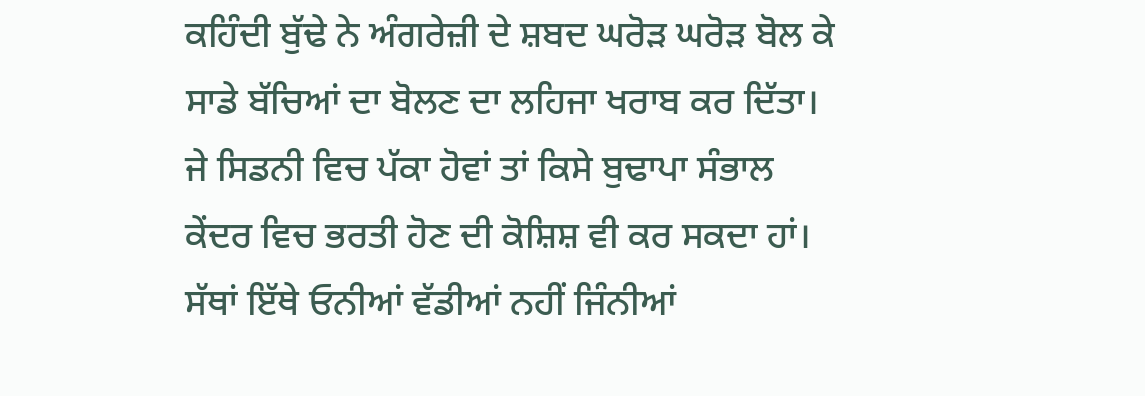ਕਹਿੰਦੀ ਬੁੱਢੇ ਨੇ ਅੰਗਰੇਜ਼ੀ ਦੇ ਸ਼ਬਦ ਘਰੋੜ ਘਰੋੜ ਬੋਲ ਕੇ ਸਾਡੇ ਬੱਚਿਆਂ ਦਾ ਬੋਲਣ ਦਾ ਲਹਿਜਾ ਖਰਾਬ ਕਰ ਦਿੱਤਾ। ਜੇ ਸਿਡਨੀ ਵਿਚ ਪੱਕਾ ਹੋਵਾਂ ਤਾਂ ਕਿਸੇ ਬੁਢਾਪਾ ਸੰਭਾਲ ਕੇਂਦਰ ਵਿਚ ਭਰਤੀ ਹੋਣ ਦੀ ਕੋਸ਼ਿਸ਼ ਵੀ ਕਰ ਸਕਦਾ ਹਾਂ। ਸੱਥਾਂ ਇੱਥੇ ਓਨੀਆਂ ਵੱਡੀਆਂ ਨਹੀਂ ਜਿੰਨੀਆਂ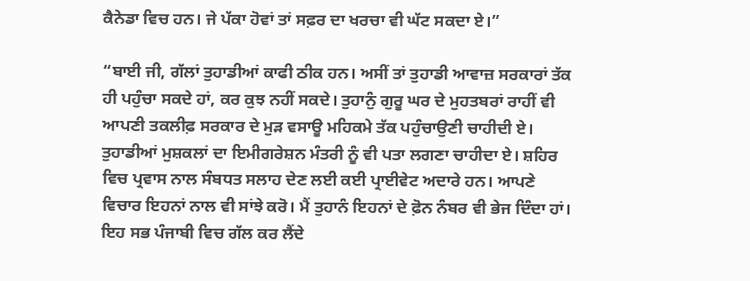ਕੈਨੇਡਾ ਵਿਚ ਹਨ। ਜੇ ਪੱਕਾ ਹੋਵਾਂ ਤਾਂ ਸਫ਼ਰ ਦਾ ਖਰਚਾ ਵੀ ਘੱਟ ਸਕਦਾ ਏ।”

“ਬਾਈ ਜੀ, ਗੱਲਾਂ ਤੁਹਾਡੀਆਂ ਕਾਫੀ ਠੀਕ ਹਨ। ਅਸੀਂ ਤਾਂ ਤੁਹਾਡੀ ਆਵਾਜ਼ ਸਰਕਾਰਾਂ ਤੱਕ ਹੀ ਪਹੁੰਚਾ ਸਕਦੇ ਹਾਂ, ਕਰ ਕੁਝ ਨਹੀਂ ਸਕਦੇ। ਤੁਹਾਨੁੰ ਗੁਰੂ ਘਰ ਦੇ ਮੁਹਤਬਰਾਂ ਰਾਹੀਂ ਵੀ ਆਪਣੀ ਤਕਲੀਫ਼ ਸਰਕਾਰ ਦੇ ਮੁੜ ਵਸਾਊ ਮਹਿਕਮੇ ਤੱਕ ਪਹੁੰਚਾਉਣੀ ਚਾਹੀਦੀ ਏ। ਤੁਹਾਡੀਆਂ ਮੁਸ਼ਕਲਾਂ ਦਾ ਇਮੀਗਰੇਸ਼ਨ ਮੰਤਰੀ ਨੂੰ ਵੀ ਪਤਾ ਲਗਣਾ ਚਾਹੀਦਾ ਏ। ਸ਼ਹਿਰ ਵਿਚ ਪ੍ਰਵਾਸ ਨਾਲ ਸੰਬਧਤ ਸਲਾਹ ਦੇਣ ਲਈ ਕਈ ਪ੍ਰਾਈਵੇਟ ਅਦਾਰੇ ਹਨ। ਆਪਣੇ ਵਿਚਾਰ ਇਹਨਾਂ ਨਾਲ ਵੀ ਸਾਂਝੇ ਕਰੋ। ਮੈਂ ਤੁਹਾਨੰ ਇਹਨਾਂ ਦੇ ਫ਼ੋਨ ਨੰਬਰ ਵੀ ਭੇਜ ਦਿੰਦਾ ਹਾਂ। ਇਹ ਸਭ ਪੰਜਾਬੀ ਵਿਚ ਗੱਲ ਕਰ ਲੈਂਦੇ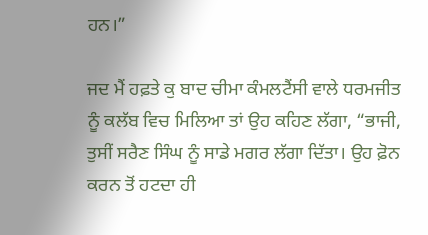ਹਨ।”

ਜਦ ਮੈਂ ਹਫ਼ਤੇ ਕੁ ਬਾਦ ਚੀਮਾ ਕੰਮਲਟੈਂਸੀ ਵਾਲੇ ਧਰਮਜੀਤ ਨੂੰ ਕਲੱਬ ਵਿਚ ਮਿਲਿਆ ਤਾਂ ਉਹ ਕਹਿਣ ਲੱਗਾ, “ਭਾਜੀ, ਤੁਸੀਂ ਸਰੈਣ ਸਿੰਘ ਨੂੰ ਸਾਡੇ ਮਗਰ ਲੱਗਾ ਦਿੱਤਾ। ਉਹ ਫ਼ੋਨ ਕਰਨ ਤੋਂ ਹਟਦਾ ਹੀ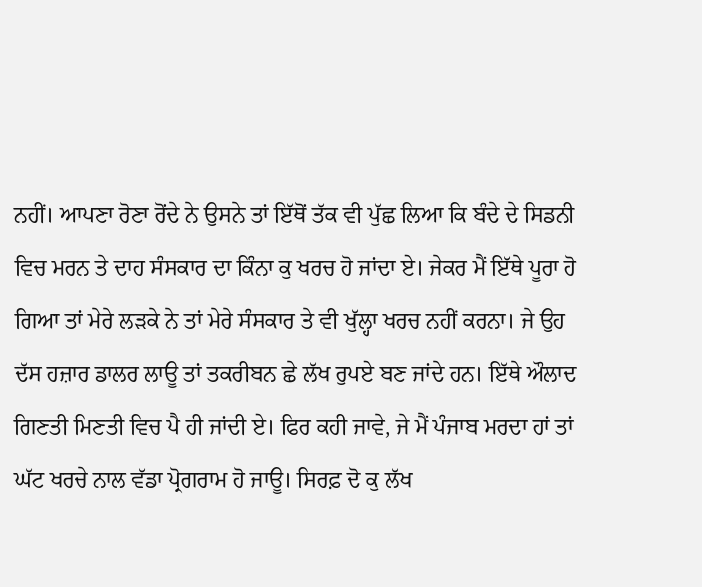ਨਹੀਂ। ਆਪਣਾ ਰੋਣਾ ਰੋਂਦੇ ਨੇ ਉਸਨੇ ਤਾਂ ਇੱਥੋਂ ਤੱਕ ਵੀ ਪੁੱਛ ਲਿਆ ਕਿ ਬੰਦੇ ਦੇ ਸਿਡਨੀ ਵਿਚ ਮਰਨ ਤੇ ਦਾਹ ਸੰਸਕਾਰ ਦਾ ਕਿੰਨਾ ਕੁ ਖਰਚ ਹੋ ਜਾਂਦਾ ਏ। ਜੇਕਰ ਮੈਂ ਇੱਥੇ ਪੂਰਾ ਹੋ ਗਿਆ ਤਾਂ ਮੇਰੇ ਲੜਕੇ ਨੇ ਤਾਂ ਮੇਰੇ ਸੰਸਕਾਰ ਤੇ ਵੀ ਖੁੱਲ੍ਹਾ ਖਰਚ ਨਹੀਂ ਕਰਨਾ। ਜੇ ਉਹ ਦੱਸ ਹਜ਼ਾਰ ਡਾਲਰ ਲਾਊ ਤਾਂ ਤਕਰੀਬਨ ਛੇ ਲੱਖ ਰੁਪਏ ਬਣ ਜਾਂਦੇ ਹਨ। ਇੱਥੇ ਔਲਾਦ ਗਿਣਤੀ ਮਿਣਤੀ ਵਿਚ ਪੈ ਹੀ ਜਾਂਦੀ ਏ। ਫਿਰ ਕਹੀ ਜਾਵੇ, ਜੇ ਮੈਂ ਪੰਜਾਬ ਮਰਦਾ ਹਾਂ ਤਾਂ ਘੱਟ ਖਰਚੇ ਨਾਲ ਵੱਡਾ ਪ੍ਰੋਗਰਾਮ ਹੋ ਜਾਊ। ਸਿਰਫ਼ ਦੋ ਕੁ ਲੱਖ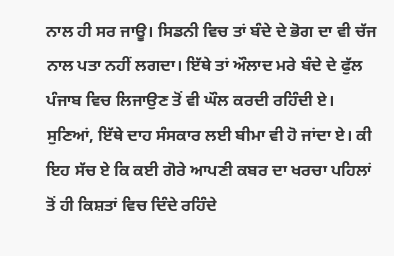ਨਾਲ ਹੀ ਸਰ ਜਾਊ। ਸਿਡਨੀ ਵਿਚ ਤਾਂ ਬੰਦੇ ਦੇ ਭੋਗ ਦਾ ਵੀ ਚੱਜ ਨਾਲ ਪਤਾ ਨਹੀਂ ਲਗਦਾ। ਇੱਥੇ ਤਾਂ ਔਲਾਦ ਮਰੇ ਬੰਦੇ ਦੇ ਫੁੱਲ ਪੰਜਾਬ ਵਿਚ ਲਿਜਾਉਣ ਤੋਂ ਵੀ ਘੌਲ ਕਰਦੀ ਰਹਿੰਦੀ ਏ। ਸੁਣਿਆਂ, ਇੱਥੇ ਦਾਹ ਸੰਸਕਾਰ ਲਈ ਬੀਮਾ ਵੀ ਹੋ ਜਾਂਦਾ ਏ। ਕੀ ਇਹ ਸੱਚ ਏ ਕਿ ਕਈ ਗੋਰੇ ਆਪਣੀ ਕਬਰ ਦਾ ਖਰਚਾ ਪਹਿਲਾਂ ਤੋਂ ਹੀ ਕਿਸ਼ਤਾਂ ਵਿਚ ਦਿੰਦੇ ਰਹਿੰਦੇ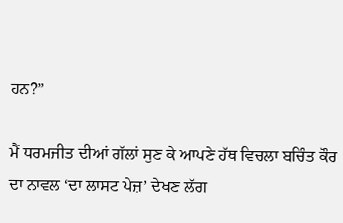ਹਨ?”

ਮੈਂ ਧਰਮਜੀਤ ਦੀਆਂ ਗੱਲਾਂ ਸੁਣ ਕੇ ਆਪਣੇ ਹੱਥ ਵਿਚਲਾ ਬਚਿੰਤ ਕੌਰ ਦਾ ਨਾਵਲ ‘ਦਾ ਲਾਸਟ ਪੇਜ਼’ ਦੇਖਣ ਲੱਗ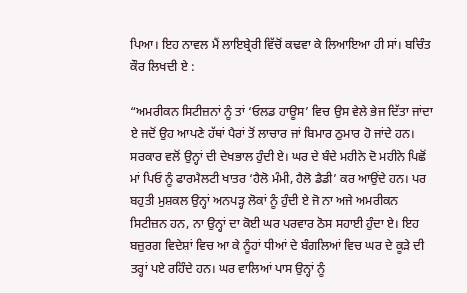ਪਿਆ। ਇਹ ਨਾਵਲ ਮੈਂ ਲਾਇਬ੍ਰੇਰੀ ਵਿੱਚੋਂ ਕਢਵਾ ਕੇ ਲਿਆਇਆ ਹੀ ਸਾਂ। ਬਚਿੰਤ ਕੌਰ ਲਿਖਦੀ ਏ :

“ਅਮਰੀਕਨ ਸਿਟੀਜ਼ਨਾਂ ਨੂੰ ਤਾਂ ‘ਓਲਡ ਹਾਊਸ’ ਵਿਚ ਉਸ ਵੇਲੇ ਭੇਜ ਦਿੱਤਾ ਜਾਂਦਾ ਏ ਜਦੋਂ ਉਹ ਆਪਣੇ ਹੱਥਾਂ ਪੈਰਾਂ ਤੋਂ ਲਾਚਾਰ ਜਾਂ ਬਿਮਾਰ ਠੁਮਾਰ ਹੋ ਜਾਂਦੇ ਹਨ। ਸਰਕਾਰ ਵਲੋਂ ਉਨ੍ਹਾਂ ਦੀ ਦੇਖਭਾਲ ਹੁੰਦੀ ਏ। ਘਰ ਦੇ ਬੰਦੇ ਮਹੀਨੇ ਦੋ ਮਹੀਨੇ ਪਿਛੋਂ ਮਾਂ ਪਿਓ ਨੂੰ ਫਾਰਮੈਲਟੀ ਖਾਤਰ ‘ਹੈਲੋ ਮੰਮੀ, ਹੈਲੋ ਡੈਡੀ’ ਕਰ ਆਉਂਦੇ ਹਨ। ਪਰ ਬਹੁਤੀ ਮੁਸ਼ਕਲ ਉਨ੍ਹਾਂ ਅਨਪੜ੍ਹ ਲੋਕਾਂ ਨੂੰ ਹੁੰਦੀ ਏ ਜੋ ਨਾ ਅਜੇ ਅਮਰੀਕਨ ਸਿਟੀਜ਼ਨ ਹਨ, ਨਾ ਉਨ੍ਹਾਂ ਦਾ ਕੋਈ ਘਰ ਪਰਵਾਰ ਠੋਸ ਸਹਾਈ ਹੁੰਦਾ ਏ। ਇਹ ਬਜ਼ੁਰਗ ਵਿਦੇਸ਼ਾਂ ਵਿਚ ਆ ਕੇ ਨੂੰਹਾਂ ਧੀਆਂ ਦੇ ਬੰਗਲਿਆਂ ਵਿਚ ਘਰ ਦੇ ਕੂੜੇ ਦੀ ਤਰ੍ਹਾਂ ਪਏ ਰਹਿੰਦੇ ਹਨ। ਘਰ ਵਾਲਿਆਂ ਪਾਸ ਉਨ੍ਹਾਂ ਨੂੰ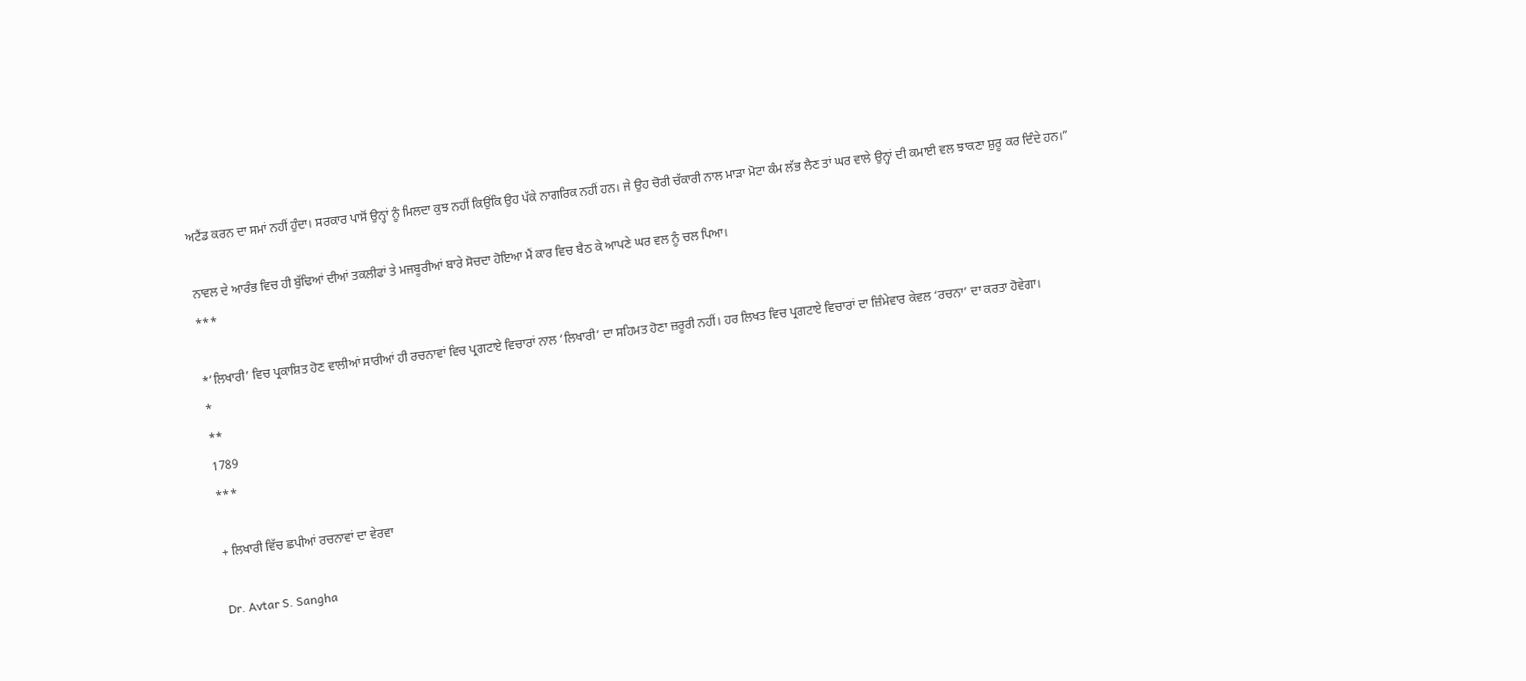ਅਟੈਂਡ ਕਰਨ ਦਾ ਸਮਾਂ ਨਹੀਂ ਹੁੰਦਾ। ਸਰਕਾਰ ਪਾਸੋਂ ਉਨ੍ਹਾਂ ਨੂੰ ਮਿਲਦਾ ਕੁਝ ਨਹੀਂ ਕਿਉਂਕਿ ਉਹ ਪੱਕੇ ਨਾਗਰਿਕ ਨਹੀਂ ਹਨ। ਜੇ ਉਹ ਚੋਰੀ ਚੱਕਾਰੀ ਨਾਲ ਮਾੜਾ ਮੋਟਾ ਕੰਮ ਲੱਭ ਲੈਣ ਤਾਂ ਘਰ ਵਾਲੇ ਉਨ੍ਹਾਂ ਦੀ ਕਮਾਈ ਵਲ ਝਾਕਣਾ ਸ਼ੁਰੂ ਕਰ ਦਿੰਦੇ ਹਨ।”

ਨਾਵਲ ਦੇ ਆਰੰਭ ਵਿਚ ਹੀ ਬੁੱਢਿਆਂ ਦੀਆਂ ਤਕਲੀਫਾਂ ਤੇ ਮਜਬੂਰੀਆਂ ਬਾਰੇ ਸੋਚਦਾ ਹੋਇਆ ਮੈਂ ਕਾਰ ਵਿਚ ਬੈਠ ਕੇ ਆਪਣੇ ਘਰ ਵਲ ਨੂੰ ਚਲ ਪਿਆ।
***

*’ਲਿਖਾਰੀ’ ਵਿਚ ਪ੍ਰਕਾਸ਼ਿਤ ਹੋਣ ਵਾਲੀਆਂ ਸਾਰੀਆਂ ਹੀ ਰਚਨਾਵਾਂ ਵਿਚ ਪ੍ਰਗਟਾਏ ਵਿਚਾਰਾਂ ਨਾਲ ‘ਲਿਖਾਰੀ’ ਦਾ ਸਹਿਮਤ ਹੋਣਾ ਜ਼ਰੂਰੀ ਨਹੀਂ। ਹਰ ਲਿਖਤ ਵਿਚ ਪ੍ਰਗਟਾਏ ਵਿਚਾਰਾਂ ਦਾ ਜ਼ਿੰਮੇਵਾਰ ਕੇਵਲ ‘ਰਚਨਾ’ ਦਾ ਕਰਤਾ ਹੋਵੇਗਾ।
*
**
1789
***

+ ਲਿਖਾਰੀ ਵਿੱਚ ਛਪੀਆਂ ਰਚਨਾਵਾਂ ਦਾ ਵੇਰਵਾ

Dr. Avtar S. Sangha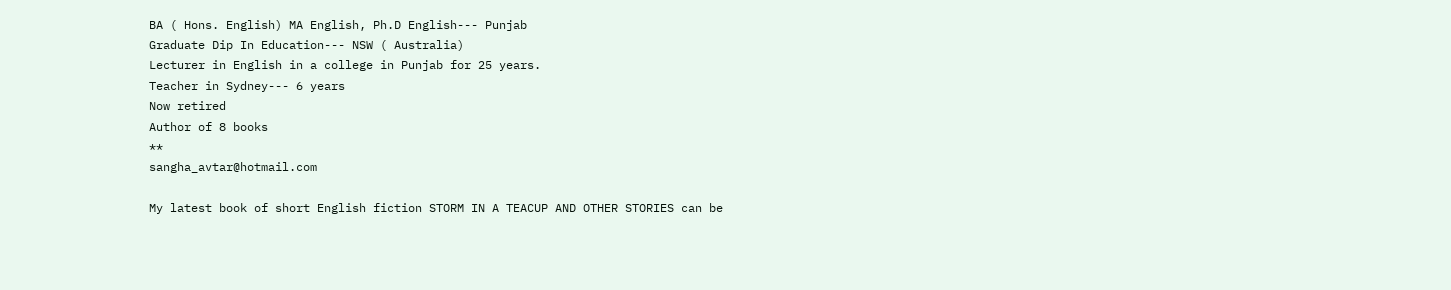BA ( Hons. English) MA English, Ph.D English--- Punjab
Graduate Dip In Education--- NSW ( Australia)
Lecturer in English in a college in Punjab for 25 years.
Teacher in Sydney--- 6 years
Now retired
Author of 8 books
**
sangha_avtar@hotmail.com

My latest book of short English fiction STORM IN A TEACUP AND OTHER STORIES can be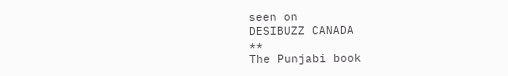seen on
DESIBUZZ CANADA
**
The Punjabi book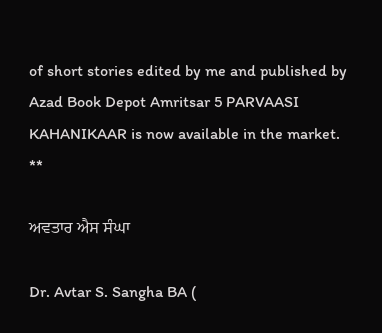of short stories edited by me and published by Azad Book Depot Amritsar 5 PARVAASI KAHANIKAAR is now available in the market.
**

ਅਵਤਾਰ ਐਸ ਸੰਘਾ

Dr. Avtar S. Sangha BA (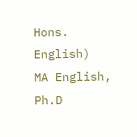Hons. English)  MA English,  Ph.D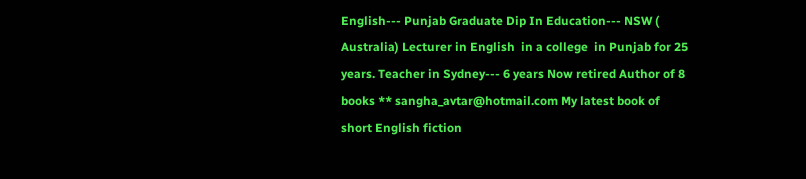English--- Punjab Graduate Dip In Education--- NSW ( Australia) Lecturer in English  in a college  in Punjab for 25 years. Teacher in Sydney--- 6 years Now retired Author of 8 books ** sangha_avtar@hotmail.com My latest book of short English fiction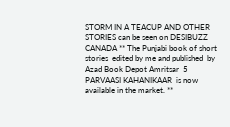STORM IN A TEACUP AND OTHER STORIES can be seen on DESIBUZZ CANADA ** The Punjabi book of short stories  edited by me and published  by Azad Book Depot Amritsar  5 PARVAASI KAHANIKAAR  is now available in the market. **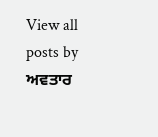View all posts by ਅਵਤਾਰ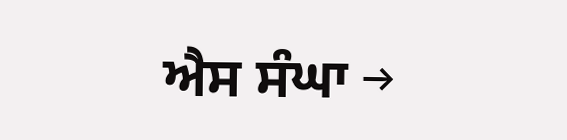ਐਸ ਸੰਘਾ →